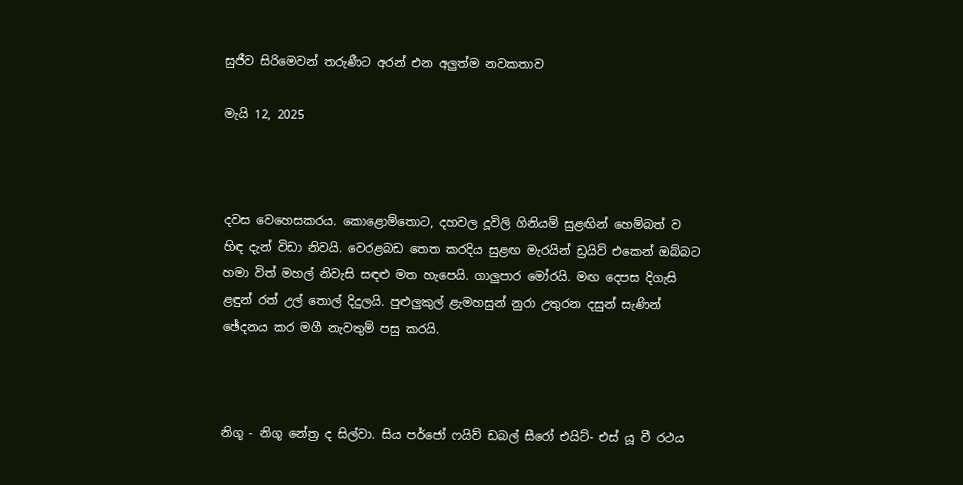සුජීව සිරිමෙවන් තරුණීට අරන් එන අලුත්ම නවකතාව

මැයි 12, 2025



දවස වෙහෙසකරය. කොළොම්තොට, දහවල දූවිලි ගිනියම් සුළඟින් හෙම්බත් ව හිඳ දැන් විඩා නිවයි. වෙරළබඩ තෙත කරදිය සුළඟ මැරයින් ඩ්‍රයිව් එකෙන් ඔබ්බට හමා විත් මහල් නිවැසි සඳළු මත හැපෙයි. ගාලුපාර මෝරයි. මඟ දෙපස දිගැසි ළඳුන් රත් උල් තොල් දිදුලයි. පුළුලුකුල් ළැමහසුන් නුරා උතුරන දසුන් සැණින් ඡේදනය කර මගී නැවතුම් පසු කරයි.



නිගූ - නිගූ නේත්‍ර ද සිල්වා. සිය පර්ජෝ ෆයිව් ඩබල් සීරෝ එයිට්- එස් යූ වී රථය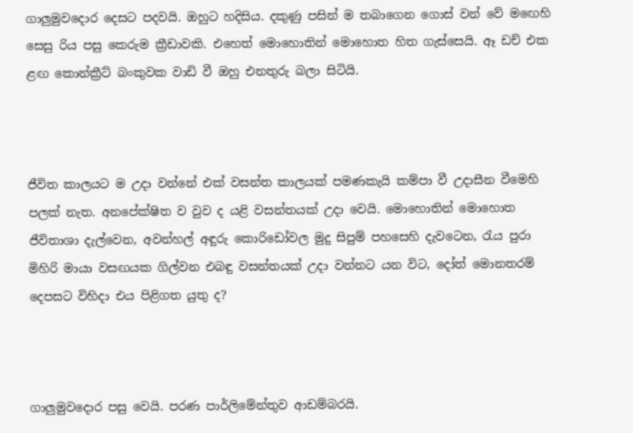ගාලුමුවදොර දෙසට පදවයි. ඔහුට හදිසිය. දකුණු පසින් ම තබාගෙන ගොස් වන් වේ මඟෙහි සෙසු රිය පසු කෙරුම ක්‍රීඩාවකි. එහෙත් මොහොතින් මොහොත හිත ගැස්සෙයි. ඈ ඩච් එක ළඟ කොන්ක්‍රීට් බංකුවක වාඩි වී ඔහු එනතුරු බලා සිටියි.



ජීවිත කාලයට ම උදා වන්නේ එක් වසන්ත කාලයක් පමණකැයි කම්පා වී උදාසීන වීමෙහි පලක් නැත. අනපේක්ෂිත ව වුව ද යළි වසන්තයක් උදා වෙයි. මොහොතින් මොහොත ජීවිතාශා දැල්වෙන, අවන්හල් අඳුරු කොරිඩෝවල මුදු සිපුම් පහසෙහි දැවටෙන, රැය පුරා මිහිරි මායා වසඟයක ගිල්වන එබඳු වසන්තයක් උදා වන්නට යන විට, දෝත් මොනතරම් දෙපසට විහිදා එය පිළිගත යුතු ද?



ගාලුමුවදොර පසු වෙයි. පරණ පාර්ලිමේන්තුව ආඩම්බරයි.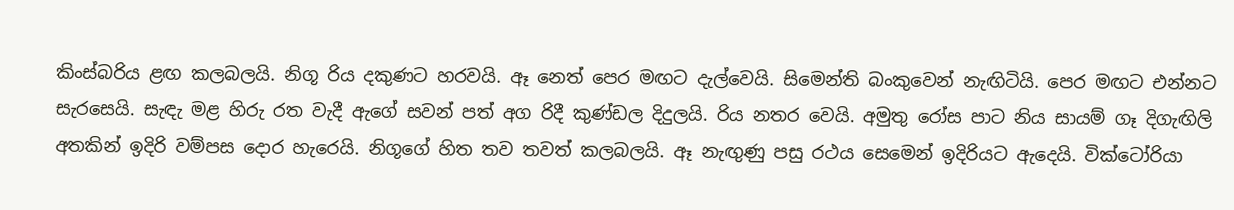කිංස්බරිය ළඟ කලබලයි. නිගූ රිය දකුණට හරවයි. ඈ නෙත් පෙර මඟට දැල්වෙයි. සිමෙන්ති බංකුවෙන් නැඟිටියි. පෙර මඟට එන්නට සැරසෙයි. සැඳැ මළ හිරු රත වැදී ඇගේ සවන් පත් අග රිදී කුණ්ඩල දිදුලයි. රිය නතර වෙයි. අමුතු රෝස පාට නිය සායම් ගෑ දිගැඟිලි අතකින් ඉදිරි වම්පස දොර හැරෙයි. නිගූගේ හිත තව තවත් කලබලයි. ඈ නැඟුණු පසු රථය සෙමෙන් ඉදිරියට ඇදෙයි. වික්ටෝරියා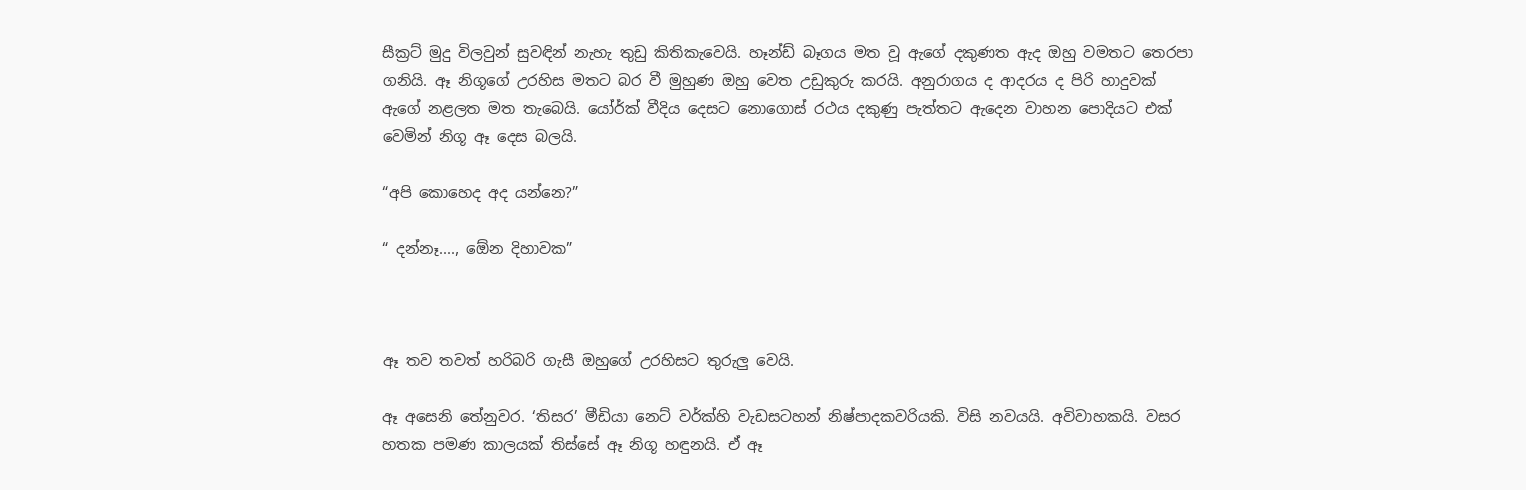සීක්‍රට් මුදු විලවුන් සුවඳින් නැහැ තුඩු කිතිකැවෙයි. හෑන්ඩ් බෑගය මත වූ ඇගේ දකුණත ඇද ඔහු වමතට තෙරපා ගනියි. ඈ නිගූගේ උරහිස මතට බර වී මුහුණ ඔහු වෙත උඩුකුරු කරයි. අනුරාගය ද ආදරය ද පිරි හාදුවක් ඇගේ නළලත මත තැබෙයි. යෝර්ක් වීදිය දෙසට නොගොස් රථය දකුණු පැත්තට ඇදෙන වාහන පොදියට එක් වෙමින් නිගූ ඈ දෙස බලයි.

“අපි කොහෙද අද යන්නෙ?”

“ දන්නෑ...., ඕ‍ෙන දිහාවක”



ඈ තව තවත් හරිබරි ගැසී ඔහුගේ උරහිසට තුරුලු වෙයි.

ඈ අසෙනි තේනුවර. ‘තිසර’ මීඩියා නෙට් වර්ක්හි වැඩසටහන් නිෂ්පාදකවරියකි. විසි නවයයි. අවිවාහකයි. වසර හතක පමණ කාලයක් තිස්සේ ඈ නිගූ හඳුනයි. ඒ ඈ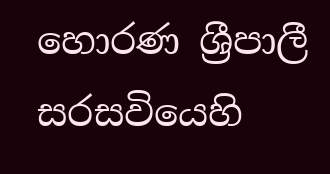හොරණ ශ්‍රීපාලී සරසවියෙහි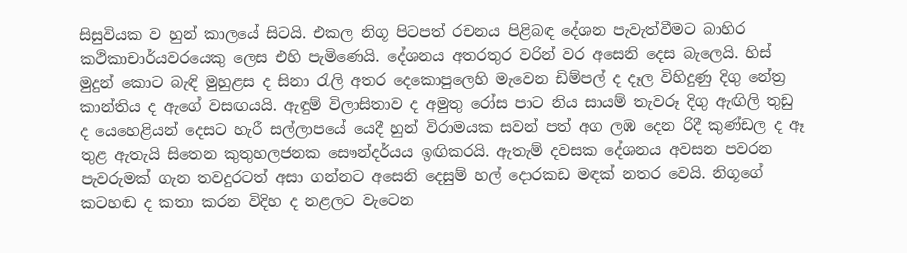සිසුවියක ව හුන් කාලයේ සිටයි. එකල නිගූ පිටපත් රචනය පිළිබඳ දේශන පැවැත්වීමට බාහිර කථිකාචාර්යවරයෙකු ලෙස එහි පැමිණෙයි. දේශනය අතරතුර වරින් වර අසෙනි දෙස බැලෙයි. හිස් මුදුන් කොට බැඳි මුහුළස ද සිනා රැලි අතර දෙකොපුලෙහි මැවෙන ඩිම්පල් ද දෑල විහිදුණු දිගු නේත්‍ර කාන්තිය ද ඇගේ වසඟයයි. ඇඳුම් විලාසිතාව ද අමුතු රෝස පාට නිය සායම් තැවරූ දිගු ඇඟිලි තුඩු ද යෙහෙළියන් දෙසට හැරී සල්ලාපයේ යෙදී හුන් විරාමයක සවන් පත් අග ලඹ දෙන රිදී කුණ්ඩල ද ඈ තුළ ඇතැයි සිතෙන කුතුහලජනක සෞන්දර්යය ඉඟිකරයි. ඇතැම් දවසක දේශනය අවසන පවරන පැවරුමක් ගැන තවදුරටත් අසා ගන්නට අසෙනි දෙසුම් හල් දොරකඩ මඳක් නතර වෙයි. නිගූගේ කටහඬ ද කතා කරන විදිහ ද නළලට වැටෙන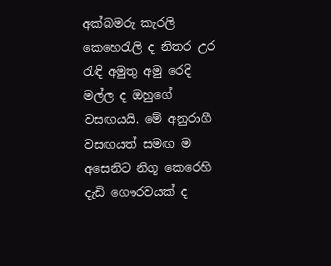අක්බමරු කැරලි කෙහෙරැලි ද නිතර උර රැඳි අමුතු අමු රෙදි මල්ල ද ඔහුගේ වසඟයයි. මේ අනුරාගී වසඟයත් සමඟ ම අසෙනිට නිගූ කෙරෙහි දැඩි ගෞරවයක් ද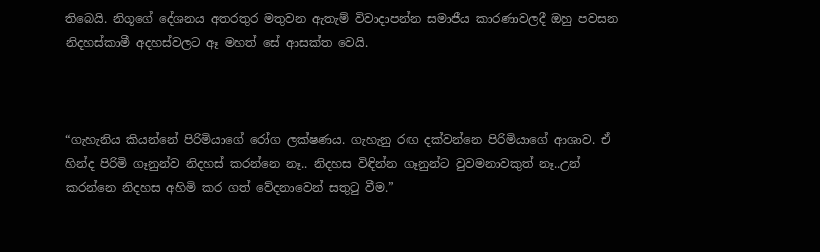තිබෙයි. නිගූගේ දේශනය අතරතුර මතුවන ඇතැම් විවාදාපන්න සමාජීය කාරණාවලදී ඔහු පවසන නිදහස්කාමී අදහස්වලට ඈ මහත් සේ ආසක්ත වෙයි.



“ගැහැනිය කියන්නේ පිරිමියාගේ රෝග ලක්ෂණය. ගැහැනු රඟ දක්වන්නෙ පිරිමියාගේ ආශාව. ඒ හින්ද පිරිමි ගෑනුන්ව නිදහස් කරන්නෙ නෑ.. නිදහස විඳින්න ගෑනුන්ට වුවමනාවකුත් නෑ..උන් කරන්නෙ නිදහස අහිමි කර ගත් වේදනාවෙන් සතුටු වීම.”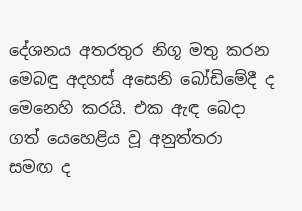දේශනය අතරතුර නිගූ මතු කරන මෙබඳු අදහස් අසෙනි බෝඩිමේදී ද මෙනෙහි කරයි. එක ඇඳ බෙදා ගත් යෙහෙළිය වූ අනුත්තරා සමඟ ද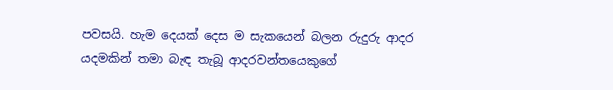පවසයි. හැම දෙයක් දෙස ම සැකයෙන් බලන රුදුරු ආදර යදමකින් තමා බැඳ තැබූ ආදරවන්තයෙකුගේ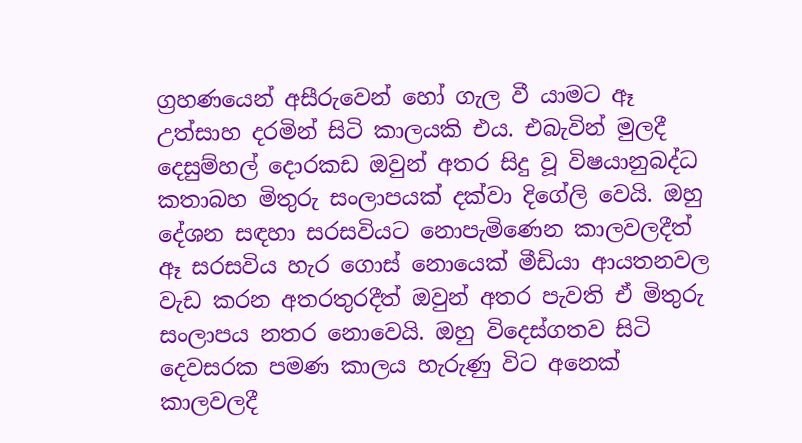ග්‍රහණයෙන් අසීරුවෙන් හෝ ගැල වී යාමට ඈ උත්සාහ දරමින් සිටි කාලයකි එය. එබැවින් මුලදී දෙසුම්හල් දොරකඩ ඔවුන් අතර සිදු වූ විෂයානුබද්ධ කතාබහ මිතුරු සංලාපයක් දක්වා දිගේලි වෙයි. ඔහු දේශන සඳහා සරසවියට නොපැමිණෙන කාලවලදීත් ඈ සරසවිය හැර ගොස් නොයෙක් මීඩියා ආයතනවල වැඩ කරන අතරතුරදීත් ඔවුන් අතර පැවති ඒ මිතුරු සංලාපය නතර නොවෙයි. ඔහු විදෙස්ගතව සිටි දෙවසරක පමණ කාලය හැරුණු විට අනෙක් කාලවලදී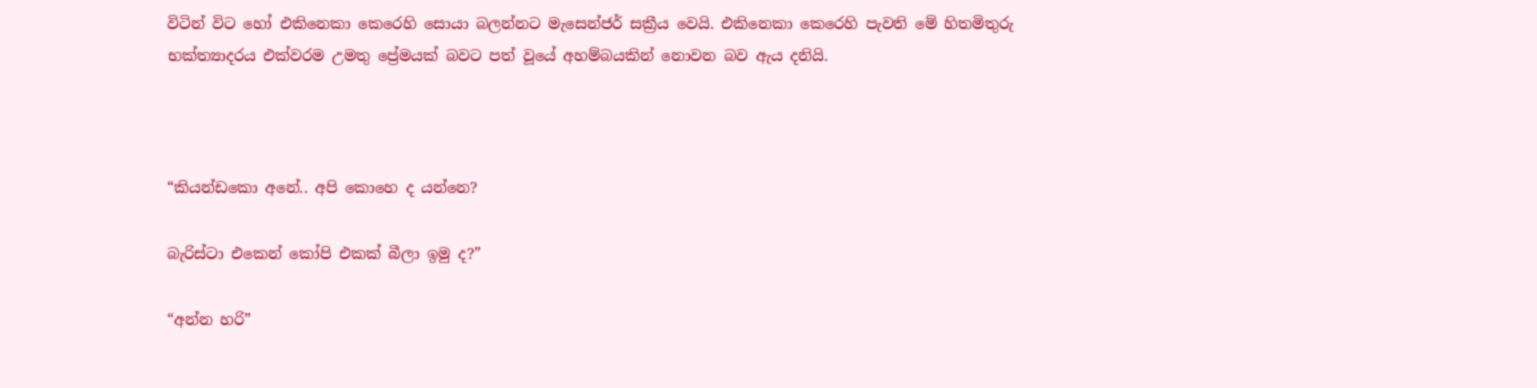විටින් විට හෝ එකිනෙකා කෙරෙහි සොයා බලන්නට මැසෙන්ජර් සක්‍රීය වෙයි. එකිනෙකා කෙරෙහි පැවති මේ හිතමිතුරු භක්ත්‍යාදරය එක්වරම උමතු ප්‍රේමයක් බවට පත් වූයේ අහම්බයකින් නොවන බව ඇය දනියි.



“කියන්ඩකො අනේ.. අපි කොහෙ ද යන්නෙ?

බැරිස්ටා එකෙන් කෝපි එකක් බීලා ඉමු ද?”

“අන්න හරි”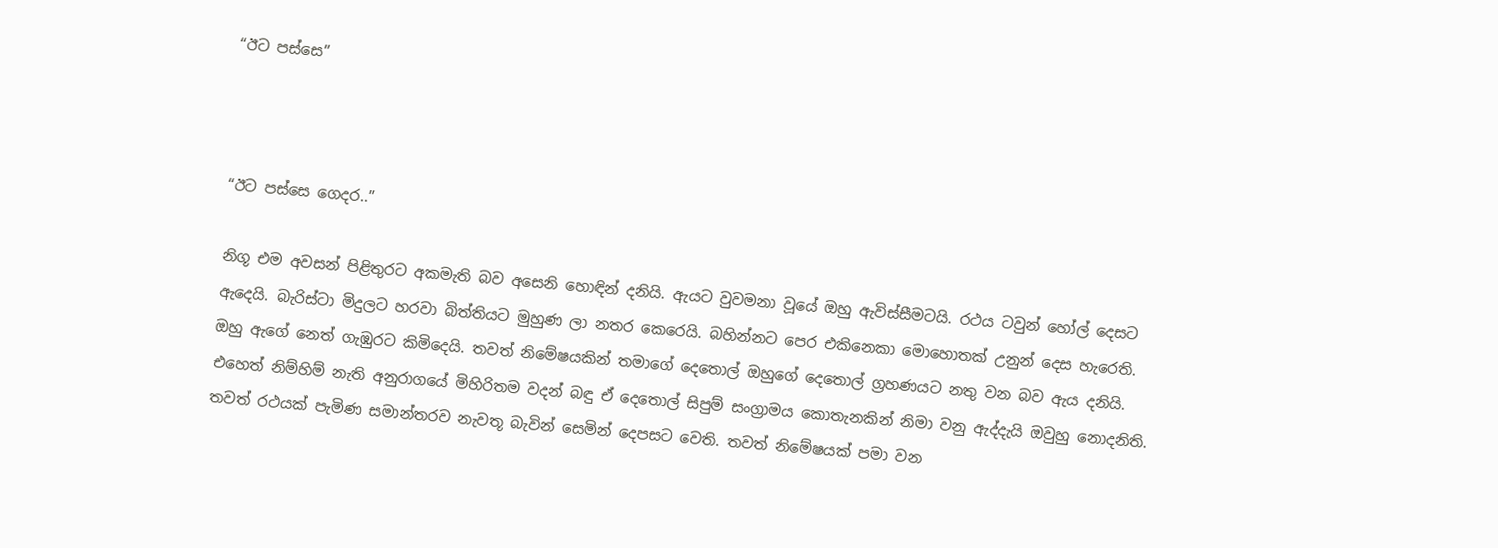“ඊට පස්සෙ”



“ඊට පස්සෙ ගෙදර..”

නිගූ එම අවසන් පිළිතුරට අකමැති බව අසෙනි හොඳින් දනියි. ඇයට වුවමනා වූයේ ඔහු ඇවිස්සීමටයි. රථය ටවුන් හෝල් දෙසට ඇදෙයි. බැරිස්ටා මිදුලට හරවා බිත්තියට මුහුණ ලා නතර කෙරෙයි. බහින්නට පෙර එකිනෙකා මොහොතක් උනුන් දෙස හැරෙති. ඔහු ඇගේ නෙත් ගැඹුරට කිමිදෙයි. තවත් නිමේෂයකින් තමාගේ දෙතොල් ඔහුගේ දෙතොල් ග්‍රහණයට නතු වන බව ඇය දනියි. එහෙත් නිම්හිම් නැති අනුරාගයේ මිහිරිතම වදන් බඳු ඒ දෙතොල් සිපුම් සංග්‍රාමය කොතැනකින් නිමා වනු ඇද්දැයි ඔවුහු නොදනිති. තවත් රථයක් පැමිණ සමාන්තරව නැවතූ බැවින් සෙමින් දෙපසට වෙති. තවත් නිමේෂයක් පමා වන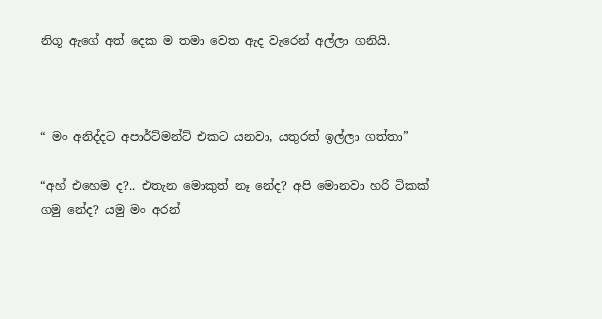නිගූ ඇගේ අත් දෙක ම තමා වෙත ඇද වැරෙන් අල්ලා ගනියි.



“ මං අනිද්දට අපාර්ට්මන්ට් එකට යනවා, යතුරත් ඉල්ලා ගත්තා”

“අහ් එහෙම ද?.. එතැන මොකුත් නෑ නේද? අපි මොනවා හරි ටිකක් ගමු නේද? යමු මං අරන්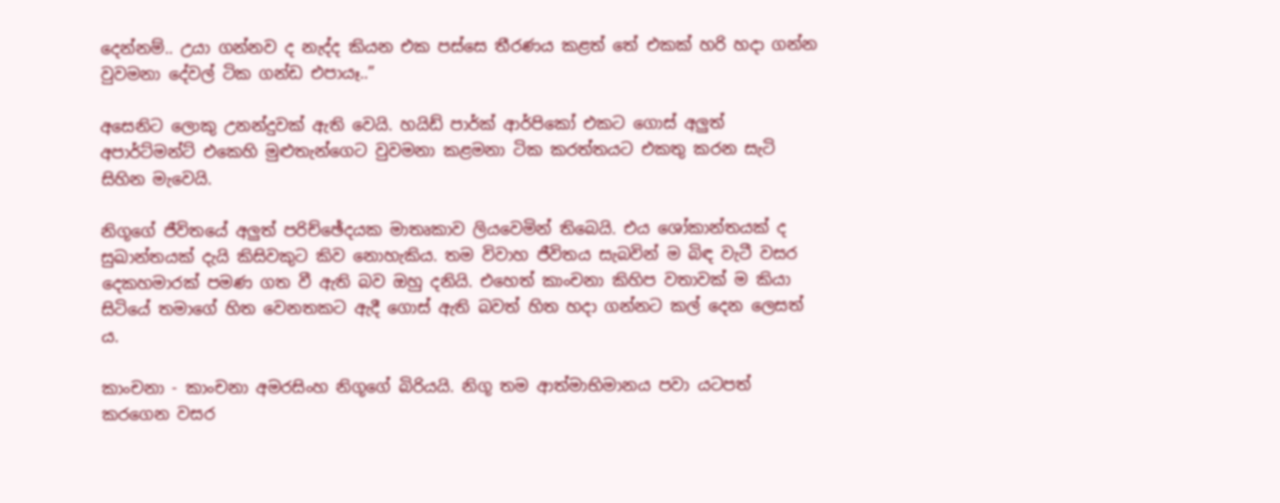දෙන්නම්.. උයා ගන්නව ද නැද්ද කියන එක පස්සෙ තීරණය කළත් තේ එකක් හරි හදා ගන්න වුවමනා දේවල් ටික ගන්ඩ එපායෑ..”

අසෙනිට ලොකු උනන්දුවක් ඇති වෙයි. හයිඩ් පාර්ක් ආර්පිකෝ එකට ගොස් අලුත් අපාර්ට්මන්ට් එකෙහි මුළුතැන්ගෙට වුවමනා කළමනා ටික කරත්තයට එකතු කරන සැටි සිහින මැවෙයි.

නිගූගේ ජීවිතයේ අලුත් පරිච්ඡේදයක මාතෘකාව ලියවෙමින් තිබෙයි. එය ශෝකාන්තයක් ද සුඛාන්තයක් දැයි කිසිවකුට කිව නොහැකිය. තම විවාහ ජීවිතය සැබවින් ම බිඳ වැටී වසර දෙකහමාරක් පමණ ගත වී ඇති බව ඔහු දනියි. එහෙත් කාංචනා කිහිප වතාවක් ම කියා සිටියේ තමාගේ හිත වෙනතකට ඇදී ගොස් ඇති බවත් හිත හදා ගන්නට කල් දෙන ලෙසත් ය.

කාංචනා - කාංචනා අමරසිංහ නිගූගේ බිරියයි. නිගූ තම ආත්මාභිමානය පවා යටපත් කරගෙන වසර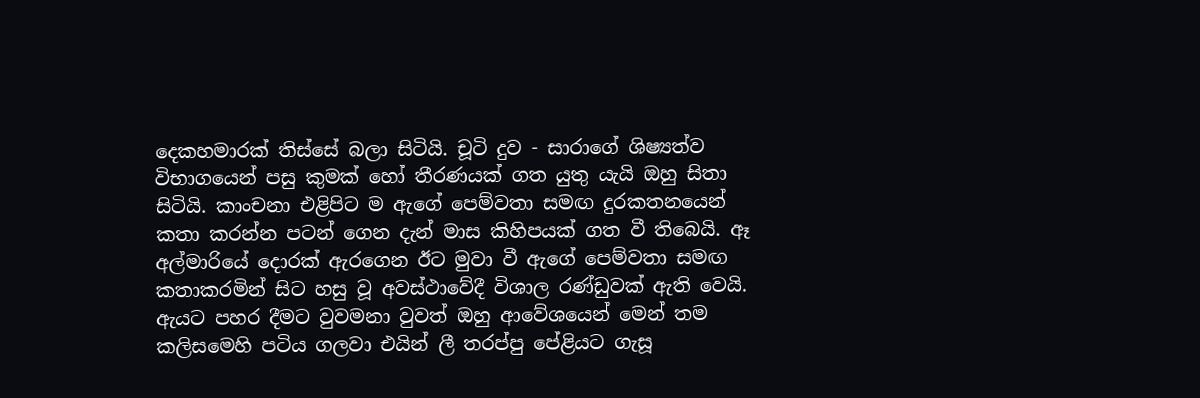දෙකහමාරක් තිස්සේ බලා සිටියි. චූටි දුව - සාරාගේ ශිෂ්‍යත්ව විභාගයෙන් පසු කුමක් හෝ තීරණයක් ගත යුතු යැයි ඔහු සිතා සිටියි. කාංචනා එළිපිට ම ඇගේ පෙම්වතා සමඟ දුරකතනයෙන් කතා කරන්න පටන් ගෙන දැන් මාස කිහිපයක් ගත වී තිබෙයි. ඈ අල්මාරියේ දොරක් ඇරගෙන ඊට මුවා වී ඇගේ පෙම්වතා සමඟ කතාකරමින් සිට හසු වූ අවස්ථාවේදී විශාල රණ්ඩුවක් ඇති වෙයි. ඇයට පහර දීමට වුවමනා වුවත් ඔහු ආවේශයෙන් මෙන් තම කලිසමෙහි පටිය ගලවා එයින් ලී තරප්පු පේළියට ගැසූ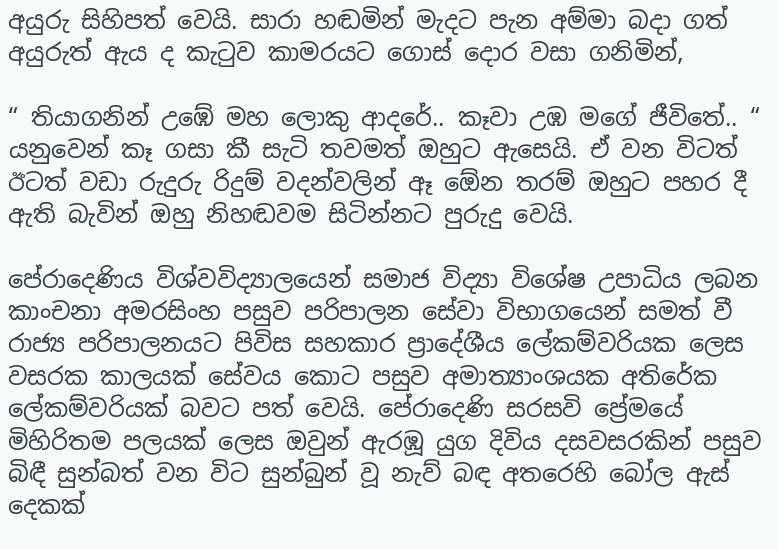අයුරු සිහිපත් වෙයි. සාරා හඬමින් මැදට පැන අම්මා බදා ගත් අයුරුත් ඇය ද කැටුව කාමරයට ගොස් දොර වසා ගනිමින්,

“ තියාගනින් උඹේ මහ ලොකු ආදරේ.. කෑවා උඹ මගේ ජීවිතේ.. “ යනුවෙන් කෑ ගසා කී සැටි තවමත් ඔහුට ඇසෙයි. ඒ වන විටත් ඊටත් වඩා රුදුරු රිදුම් වදන්වලින් ඈ ඕ‍ෙන තරම් ඔහුට පහර දී ඇති බැවින් ඔහු නිහඬවම සිටින්නට පුරුදු වෙයි.

පේරාදෙණිය විශ්වවිද්‍යාලයෙන් සමාජ විද්‍යා විශේෂ උපාධිය ලබන කාංචනා අමරසිංහ පසුව පරිපාලන සේවා විභාගයෙන් සමත් වී රාජ්‍ය පරිපාලනයට පිවිස සහකාර ප්‍රාදේශීය ලේකම්වරියක ලෙස වසරක කාලයක් සේවය කොට පසුව අමාත්‍යාංශයක අතිරේක ලේකම්වරියක් බවට පත් වෙයි. පේරාදෙණි සරසවි ප්‍රේමයේ මිහිරිතම පලයක් ලෙස ඔවුන් ඇරඹූ යුග දිවිය දසවසරකින් පසුව බිඳී සුන්බත් වන විට සුන්බුන් වූ නැව් බඳ අතරෙහි බෝල ඇස් දෙකක්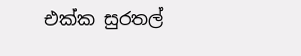එක්ක සුරතල්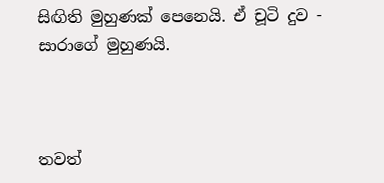සිඟිති මුහුණක් පෙනෙයි. ඒ චූටි දුව - සාරාගේ මුහුණයි.



තවත්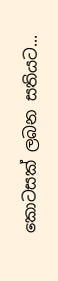කොටසක් ලබන සතියට...